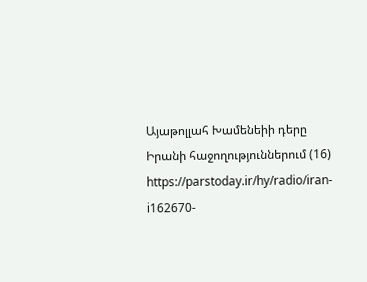Այաթոլլահ Խամենեիի դերը Իրանի հաջողություններում (16)
https://parstoday.ir/hy/radio/iran-i162670-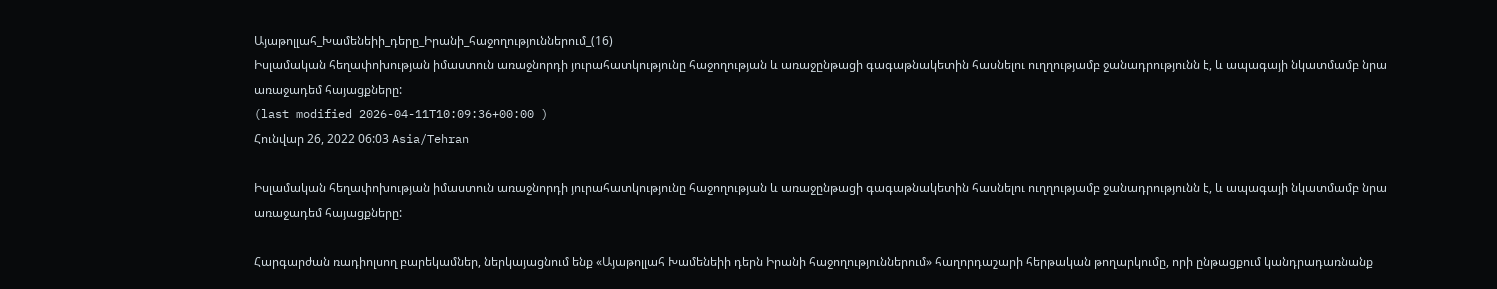Այաթոլլահ_Խամենեիի_դերը_Իրանի_հաջողություններում_(16)
Իսլամական հեղափոխության իմաստուն առաջնորդի յուրահատկությունը հաջողության և առաջընթացի գագաթնակետին հասնելու ուղղությամբ ջանադրությունն է, և ապագայի նկատմամբ նրա առաջադեմ հայացքները:
(last modified 2026-04-11T10:09:36+00:00 )
Հունվար 26, 2022 06:03 Asia/Tehran

Իսլամական հեղափոխության իմաստուն առաջնորդի յուրահատկությունը հաջողության և առաջընթացի գագաթնակետին հասնելու ուղղությամբ ջանադրությունն է, և ապագայի նկատմամբ նրա առաջադեմ հայացքները:

Հարգարժան ռադիոլսող բարեկամներ, ներկայացնում ենք «Այաթոլլահ Խամենեիի դերն Իրանի հաջողություններում» հաղորդաշարի հերթական թողարկումը, որի ընթացքում կանդրադառնանք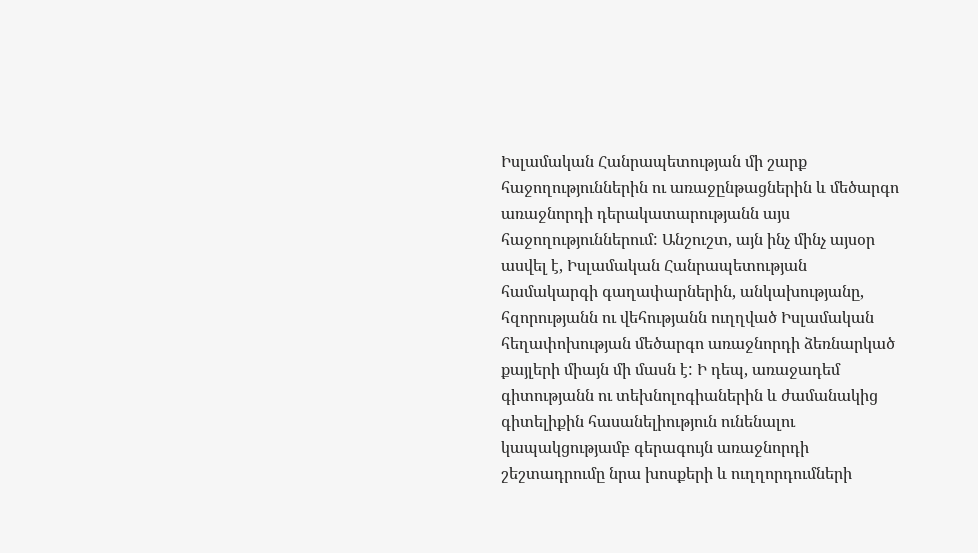Իսլամական Հանրապետության մի շարք հաջողություններին ու առաջընթացներին և մեծարգո առաջնորդի դերակատարությանն այս հաջողություններում: Անշուշտ, այն ինչ մինչ այսօր ասվել է, Իսլամական Հանրապետության համակարգի գաղափարներին, անկախությանը, հզորությանն ու վեհությանն ուղղված Իսլամական հեղափոխության մեծարգո առաջնորդի ձեռնարկած քայլերի միայն մի մասն է: Ի դեպ, առաջադեմ գիտությանն ու տեխնոլոգիաներին և ժամանակից գիտելիքին հասանելիություն ունենալու կապակցությամբ գերագույն առաջնորդի շեշտադրումը նրա խոսքերի և ուղղորդումների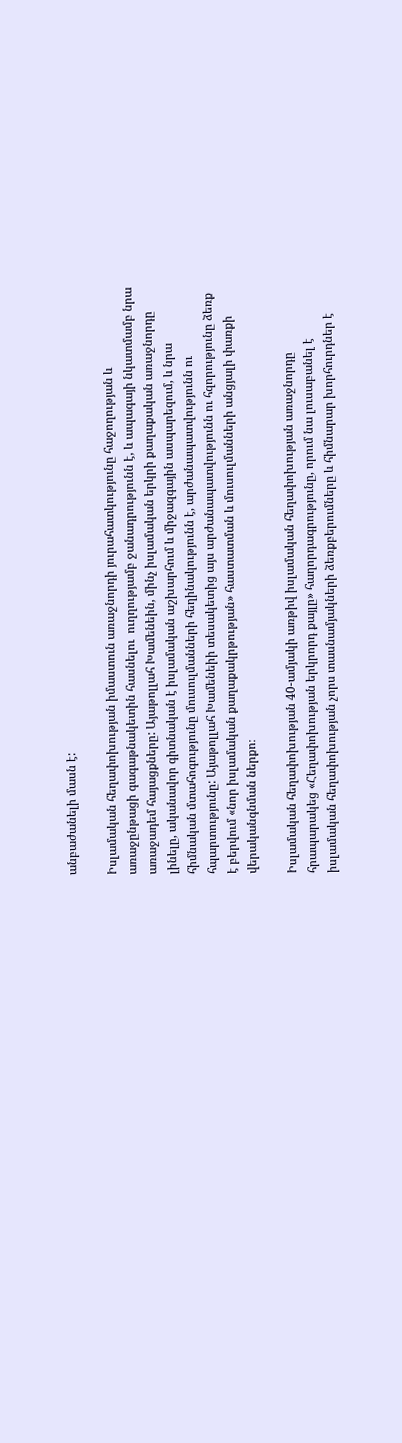անբաժանելի մասն է:

Իսլամական հեղափոխության իմաստուն առաջնորդի յուրահատկությունը հաջողության և առաջընթացի գագաթնակետին հասնելու  ուղղությամբ ջանադրությունն է, և ապագայի նկատմամբ նրա առաջադեմ հայացքները: Այաթոլլահ Խամենեին, մինչ իսլամական երկրի քաղաքական առաջնորդը լինելը, ականավոր գիտնական է իսլամական աշխարհում և միջազգային ասպարեզում, և նրա հիմնական մտահոգությունը մուսուլմանների հեղինակությունն է, արժանապատվությունն ու հպարտությունը: Այաթոլլահ Խամենեիի տեսակետից այս արժանապատվությունն ու հզորությունը ձեռք է բերվում «նոր իսլամական քաղաքակրթության» հաստատման և մուսուլմանների անցյալի փառքի վերականգնման ներքո։

Իսլամական հեղափոխության 40-ամյակի առթիվ իսլամական հեղափոխության առաջնորդը  հրապարակեց «Հեղափոխության երկրորդ քայլը» հաղորդագրությունը, որում նա լուսաբանել է իսլամական հեղափոխության չորս տասնամյակների ձեռքբերումները և հիմնարար խորհուրդներ է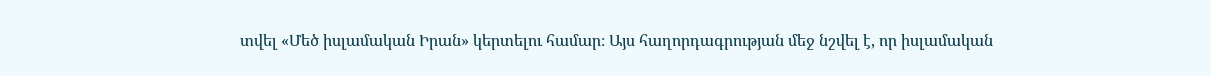տվել «Մեծ իսլամական Իրան» կերտելու համար։ Այս հաղորդագրության մեջ նշվել է, որ իսլամական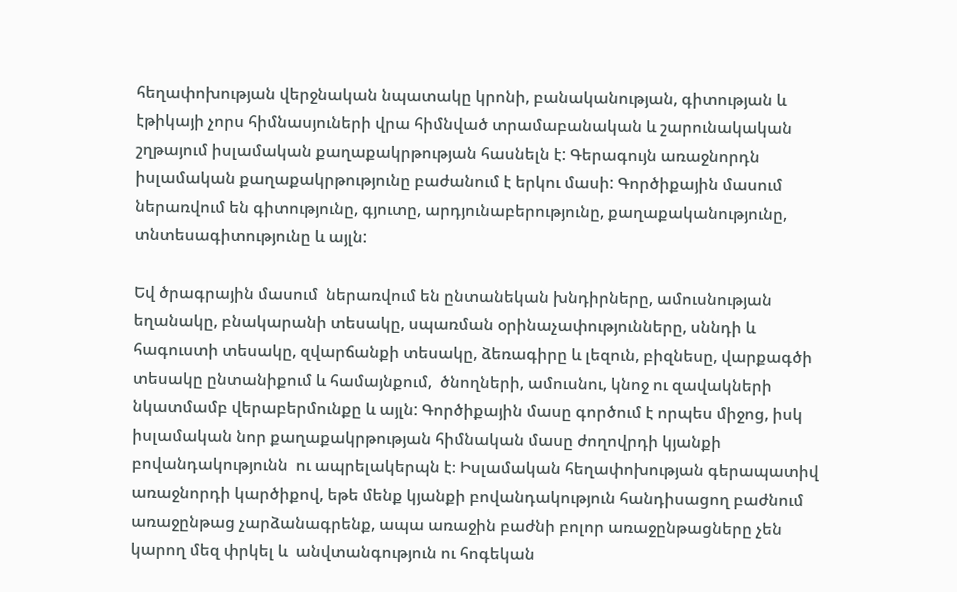հեղափոխության վերջնական նպատակը կրոնի, բանականության, գիտության և էթիկայի չորս հիմնասյուների վրա հիմնված տրամաբանական և շարունակական շղթայում իսլամական քաղաքակրթության հասնելն է: Գերագույն առաջնորդն իսլամական քաղաքակրթությունը բաժանում է երկու մասի: Գործիքային մասում ներառվում են գիտությունը, գյուտը, արդյունաբերությունը, քաղաքականությունը, տնտեսագիտությունը և այլն:

Եվ ծրագրային մասում  ներառվում են ընտանեկան խնդիրները, ամուսնության եղանակը, բնակարանի տեսակը, սպառման օրինաչափությունները, սննդի և հագուստի տեսակը, զվարճանքի տեսակը, ձեռագիրը և լեզուն, բիզնեսը, վարքագծի տեսակը ընտանիքում և համայնքում,  ծնողների, ամուսնու, կնոջ ու զավակների նկատմամբ վերաբերմունքը և այլն: Գործիքային մասը գործում է որպես միջոց, իսկ իսլամական նոր քաղաքակրթության հիմնական մասը ժողովրդի կյանքի բովանդակությունն  ու ապրելակերպն է։ Իսլամական հեղափոխության գերապատիվ առաջնորդի կարծիքով, եթե մենք կյանքի բովանդակություն հանդիսացող բաժնում առաջընթաց չարձանագրենք, ապա առաջին բաժնի բոլոր առաջընթացները չեն կարող մեզ փրկել և  անվտանգություն ու հոգեկան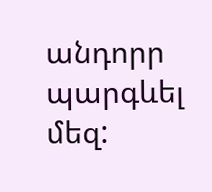անդորր պարգևել մեզ: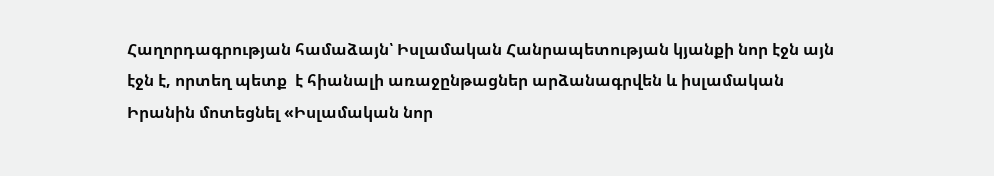Հաղորդագրության համաձայն՝ Իսլամական Հանրապետության կյանքի նոր էջն այն էջն է, որտեղ պետք  է հիանալի առաջընթացներ արձանագրվեն և իսլամական Իրանին մոտեցնել «Իսլամական նոր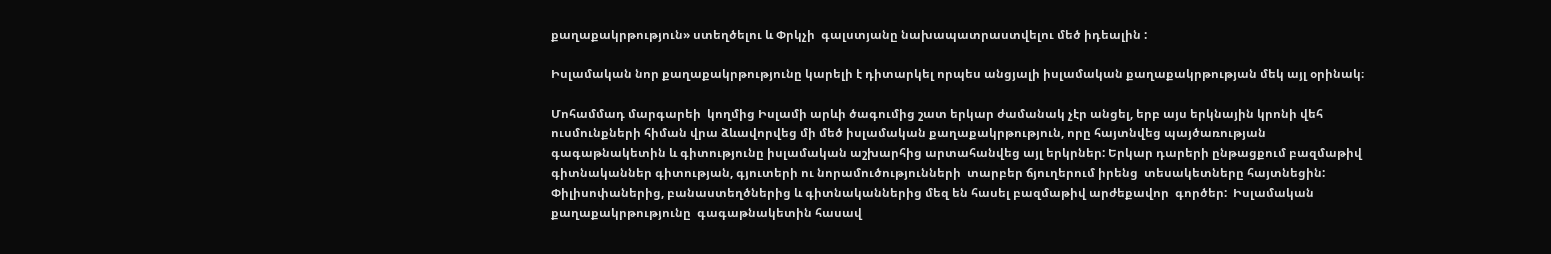քաղաքակրթություն» ստեղծելու և Փրկչի  գալստյանը նախապատրաստվելու մեծ իդեալին :

Իսլամական նոր քաղաքակրթությունը կարելի է դիտարկել որպես անցյալի իսլամական քաղաքակրթության մեկ այլ օրինակ։

Մոհամմադ մարգարեի  կողմից Իսլամի արևի ծագումից շատ երկար ժամանակ չէր անցել, երբ այս երկնային կրոնի վեհ ուսմունքների հիման վրա ձևավորվեց մի մեծ իսլամական քաղաքակրթություն, որը հայտնվեց պայծառության գագաթնակետին և գիտությունը իսլամական աշխարհից արտահանվեց այլ երկրներ: Երկար դարերի ընթացքում բազմաթիվ գիտնականներ գիտության, գյուտերի ու նորամուծությունների  տարբեր ճյուղերում իրենց  տեսակետները հայտնեցին: Փիլիսոփաներից, բանաստեղծներից և գիտնականներից մեզ են հասել բազմաթիվ արժեքավոր  գործեր:  Իսլամական քաղաքակրթությունը  գագաթնակետին հասավ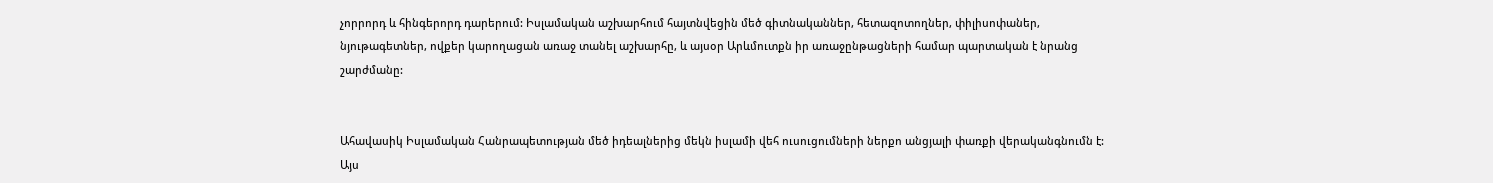չորրորդ և հինգերորդ դարերում: Իսլամական աշխարհում հայտնվեցին մեծ գիտնականներ, հետազոտողներ, փիլիսոփաներ, նյութագետներ, ովքեր կարողացան առաջ տանել աշխարհը, և այսօր Արևմուտքն իր առաջընթացների համար պարտական է նրանց  շարժմանը:


Ահավասիկ Իսլամական Հանրապետության մեծ իդեալներից մեկն իսլամի վեհ ուսուցումների ներքո անցյալի փառքի վերականգնումն է:  Այս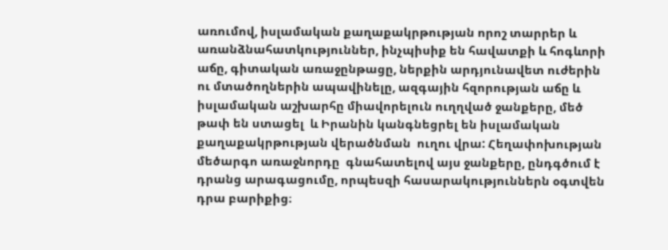առումով, իսլամական քաղաքակրթության որոշ տարրեր և առանձնահատկություններ, ինչպիսիք են հավատքի և հոգևորի աճը, գիտական առաջընթացը, ներքին արդյունավետ ուժերին  ու մտածողներին ապավինելը, ազգային հզորության աճը և իսլամական աշխարհը միավորելուն ուղղված ջանքերը, մեծ թափ են ստացել  և Իրանին կանգնեցրել են իսլամական քաղաքակրթության վերածնման  ուղու վրա: Հեղափոխության մեծարգո առաջնորդը  գնահատելով այս ջանքերը, ընդգծում է դրանց արագացումը, որպեսզի հասարակություններն օգտվեն դրա բարիքից։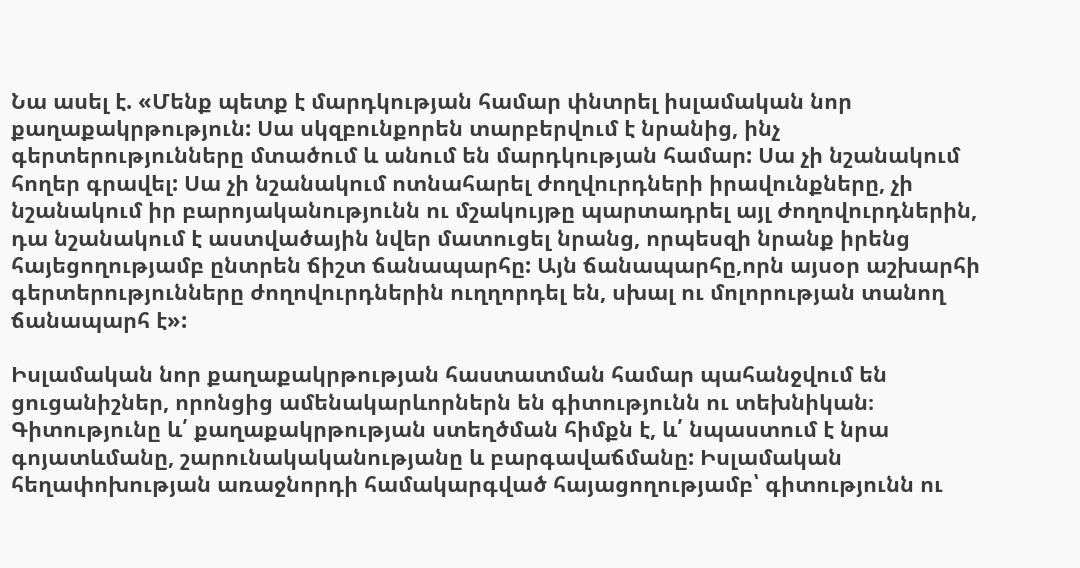Նա ասել է. «Մենք պետք է մարդկության համար փնտրել իսլամական նոր քաղաքակրթություն: Սա սկզբունքորեն տարբերվում է նրանից, ինչ գերտերությունները մտածում և անում են մարդկության համար: Սա չի նշանակում հողեր գրավել: Սա չի նշանակում ոտնահարել ժողվուրդների իրավունքները, չի նշանակում իր բարոյականությունն ու մշակույթը պարտադրել այլ ժողովուրդներին, դա նշանակում է աստվածային նվեր մատուցել նրանց, որպեսզի նրանք իրենց հայեցողությամբ ընտրեն ճիշտ ճանապարհը: Այն ճանապարհը,որն այսօր աշխարհի գերտերությունները ժողովուրդներին ուղղորդել են, սխալ ու մոլորության տանող ճանապարհ է»:

Իսլամական նոր քաղաքակրթության հաստատման համար պահանջվում են ցուցանիշներ, որոնցից ամենակարևորներն են գիտությունն ու տեխնիկան։ Գիտությունը և՛ քաղաքակրթության ստեղծման հիմքն է, և՛ նպաստում է նրա գոյատևմանը, շարունակականությանը և բարգավաճմանը: Իսլամական հեղափոխության առաջնորդի համակարգված հայացողությամբ՝ գիտությունն ու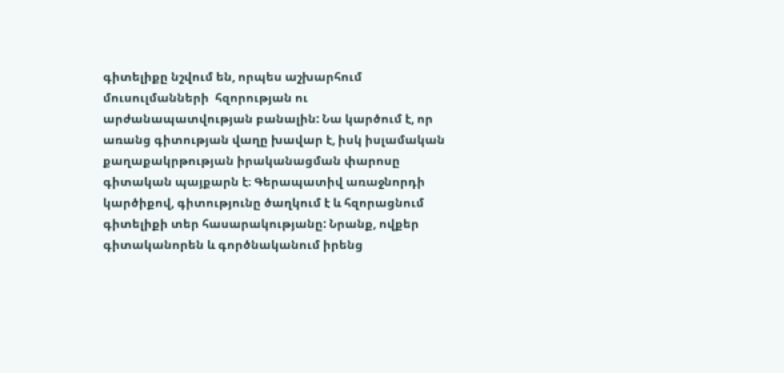գիտելիքը նշվում են, որպես աշխարհում մուսուլմանների  հզորության ու արժանապատվության բանալին: Նա կարծում է, որ առանց գիտության վաղը խավար է, իսկ իսլամական քաղաքակրթության իրականացման փարոսը գիտական պայքարն է։ Գերապատիվ առաջնորդի կարծիքով, գիտությունը ծաղկում է և հզորացնում  գիտելիքի տեր հասարակությանը: Նրանք, ովքեր գիտականորեն և գործնականում իրենց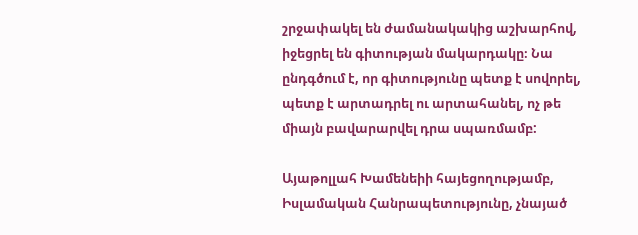շրջափակել են ժամանակակից աշխարհով, իջեցրել են գիտության մակարդակը։ Նա ընդգծում է, որ գիտությունը պետք է սովորել,  պետք է արտադրել ու արտահանել, ոչ թե միայն բավարարվել դրա սպառմամբ:

Այաթոլլահ Խամենեիի հայեցողությամբ, Իսլամական Հանրապետությունը, չնայած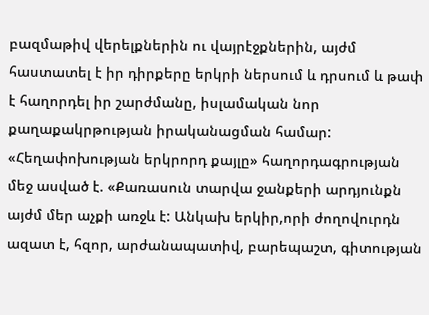բազմաթիվ վերելքներին ու վայրէջքներին, այժմ հաստատել է իր դիրքերը երկրի ներսում և դրսում և թափ է հաղորդել իր շարժմանը, իսլամական նոր քաղաքակրթության իրականացման համար: «Հեղափոխության երկրորդ քայլը» հաղորդագրության մեջ ասված է. «Քառասուն տարվա ջանքերի արդյունքն այժմ մեր աչքի առջև է: Անկախ երկիր,որի ժողովուրդն  ազատ է, հզոր, արժանապատիվ, բարեպաշտ, գիտության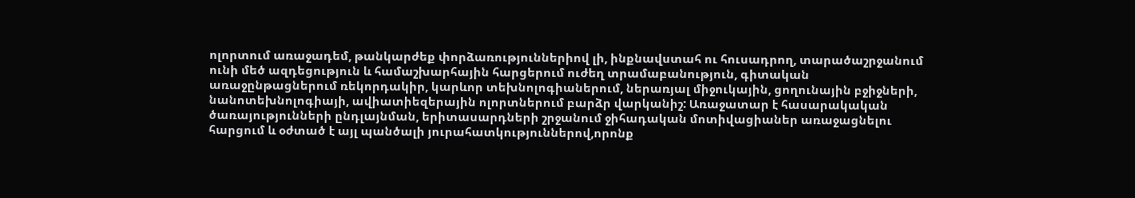ոլորտում առաջադեմ, թանկարժեք փորձառություններիով լի, ինքնավստահ ու հուսադրող, տարածաշրջանում ունի մեծ ազդեցություն և համաշխարհային հարցերում ուժեղ տրամաբանություն, գիտական առաջընթացներում ռեկորդակիր, կարևոր տեխնոլոգիաներում, ներառյալ միջուկային, ցողունային բջիջների, նանոտեխնոլոգիայի, ավիատիեզերային ոլորտներում բարձր վարկանիշ: Առաջատար է հասարակական ծառայությունների ընդլայնման, երիտասարդների շրջանում ջիհադական մոտիվացիաներ առաջացնելու հարցում և օժտած է այլ պանծալի յուրահատկություններով,որոնք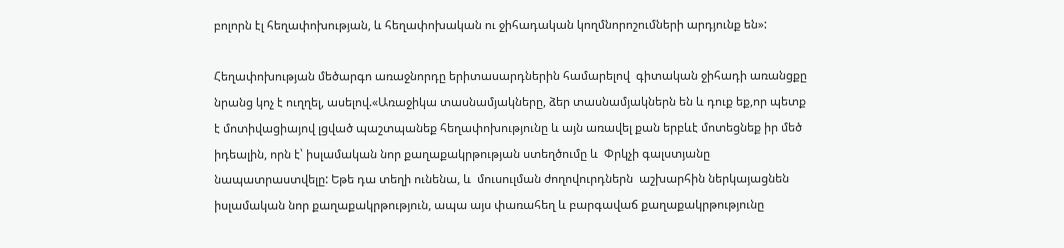բոլորն էլ հեղափոխության, և հեղափոխական ու ջիհադական կողմնորոշումների արդյունք են»:

Հեղափոխության մեծարգո առաջնորդը երիտասարդներին համարելով  գիտական ջիհադի առանցքը նրանց կոչ է ուղղել, ասելով.«Առաջիկա տասնամյակները, ձեր տասնամյակներն են և դուք եք,որ պետք է մոտիվացիայով լցված պաշտպանեք հեղափոխությունը և այն առավել քան երբևէ մոտեցնեք իր մեծ իդեալին, որն է՝ իսլամական նոր քաղաքակրթության ստեղծումը և  Փրկչի գալստյանը նապատրաստվելը: Եթե դա տեղի ունենա, և  մուսուլման ժողովուրդներն  աշխարհին ներկայացնեն իսլամական նոր քաղաքակրթություն, ապա այս փառահեղ և բարգավաճ քաղաքակրթությունը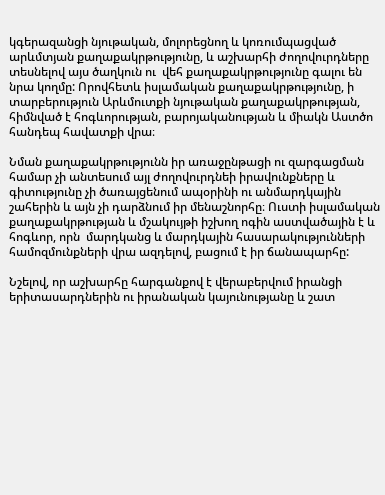կգերազանցի նյութական, մոլորեցնող և կոռումպացված արևմտյան քաղաքակրթությունը, և աշխարհի ժողովուրդները  տեսնելով այս ծաղկուն ու  վեհ քաղաքակրթությունը գալու են նրա կողմը: Որովհետև իսլամական քաղաքակրթությունը, ի տարբերություն Արևմուտքի նյութական քաղաքակրթության, հիմնված է հոգևորության, բարոյականության և միակն Աստծո հանդեպ հավատքի վրա։

Նման քաղաքակրթությունն իր առաջընթացի ու զարգացման համար չի անտեսում այլ ժողովուրդնեի իրավունքները և  գիտությունը չի ծառայցենում ապօրինի ու անմարդկային շահերին և այն չի դարձնում իր մենաշնորհը։ Ուստի իսլամական քաղաքակրթության և մշակույթի իշխող ոգին աստվածային է և հոգևոր, որն  մարդկանց և մարդկային հասարակությունների համոզմունքների վրա ազդելով, բացում է իր ճանապարհը:

Նշելով, որ աշխարհը հարգանքով է վերաբերվում իրանցի երիտասարդներին ու իրանական կայունությանը և շատ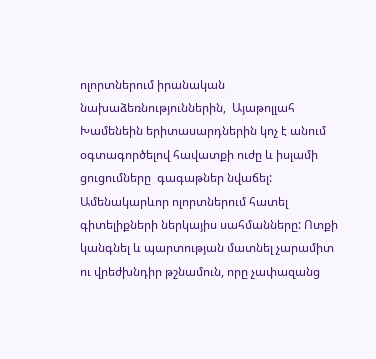ոլորտներում իրանական նախաձեռնություններին,  Այաթոլլահ Խամենեին երիտասարդներին կոչ է անում օգտագործելով հավատքի ուժը և իսլամի  ցուցումները  գագաթներ նվաճել: Ամենակարևոր ոլորտներում հատել գիտելիքների ներկայիս սահմանները: Ոտքի կանգնել և պարտության մատնել չարամիտ ու վրեժխնդիր թշնամուն, որը չափազանց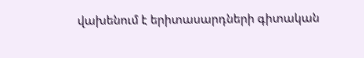վախենում է երիտասարդների գիտական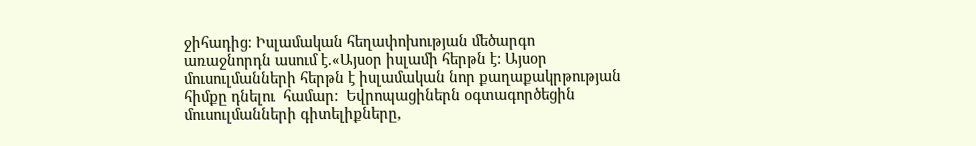ջիհադից։ Իսլամական հեղափոխության մեծարգո առաջնորդն ասում է.«Այսօր իսլամի հերթն է: Այսօր մուսուլմանների հերթն է իսլամական նոր քաղաքակրթության հիմքը դնելու  համար:  Եվրոպացիներն օգտագործեցին մուսուլմանների գիտելիքները,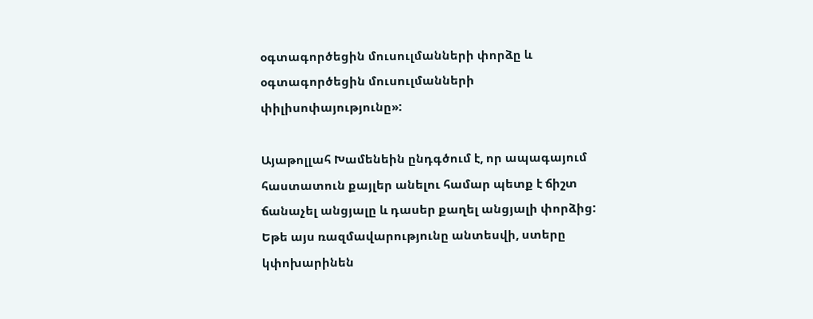օգտագործեցին մուսուլմանների փորձը և օգտագործեցին մուսուլմանների փիլիսոփայությունը»:

Այաթոլլահ Խամենեին ընդգծում է, որ ապագայում հաստատուն քայլեր անելու համար պետք է ճիշտ ճանաչել անցյալը և դասեր քաղել անցյալի փորձից: Եթե այս ռազմավարությունը անտեսվի, ստերը կփոխարինեն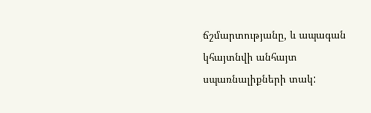ճշմարտությանը, և ապագան կհայտնվի անհայտ սպառնալիքների տակ: